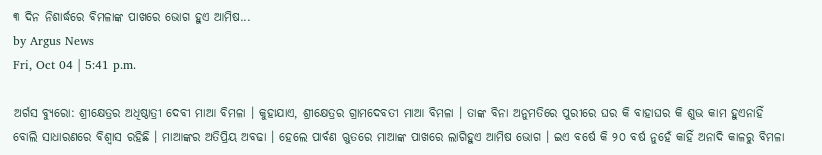୩ ଦିନ ନିଶାର୍ଦ୍ଧରେ ବିମଳାଙ୍କ ପାଖରେ ଭୋଗ ହୁଏ ଆମିଷ...
by Argus News
Fri, Oct 04 | 5:41 p.m.

ଅର୍ଗସ ବ୍ୟୁରୋ: ଶ୍ରୀକ୍ଷେତ୍ରର ଅଧିଷ୍ଠାତ୍ରୀ ଦେବୀ ମାଆ ବିମଳା । କୁହାଯାଏ, ଶ୍ରୀକ୍ଷେତ୍ରର ଗ୍ରାମଦେବତୀ ମାଆ ବିମଳା । ତାଙ୍କ ବିନା ଅନୁମତିରେ ପୁରୀରେ ଘର କି ବାହାଘର କି ଶୁଭ କାମ ହୁଏନାହିଁ ବୋଲି ସାଧାରଣରେ ବିଶ୍ଵାସ ରହିଛି । ମାଆଙ୍କର ଅତିପ୍ରିୟ ଅବଢା । ହେଲେ ପାର୍ବଣ ଋୁତରେ ମାଆଙ୍କ ପାଖରେ ଲାଗିହୁଏ ଆମିଷ ଭୋଗ । ଇଏ ବର୍ଷେ କି ୨୦ ବର୍ଷ ନୁହେଁ କାହିଁ ଅନାଦି କାଳରୁ ବିମଳା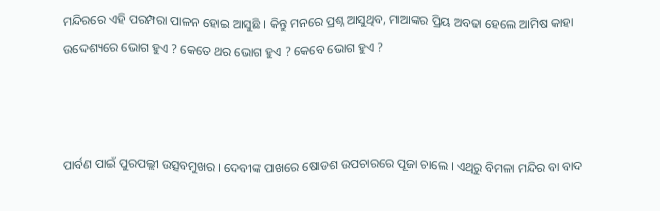ମନ୍ଦିରରେ ଏହି ପରମ୍ପରା ପାଳନ ହୋଇ ଆସୁଛି । କିନ୍ତୁ ମନରେ ପ୍ରଶ୍ନ ଆସୁଥିବ, ମାଆଙ୍କର ପ୍ରିୟ ଅବଢା ହେଲେ ଆମିଷ କାହା ଉଦ୍ଦେଶ୍ୟରେ ଭୋଗ ହୁଏ ? କେତେ ଥର ଭୋଗ ହୁଏ ? କେବେ ଭୋଗ ହୁଏ ?



ପାର୍ବଣ ପାଇଁ ପୁରପଲ୍ଲୀ ଉତ୍ସବମୁଖର । ଦେବୀଙ୍କ ପାଖରେ ଷୋଡଶ ଉପଚାରରେ ପୂଜା ଚାଲେ । ଏଥିରୁ ବିମଳା ମନ୍ଦିର ବା ବାଦ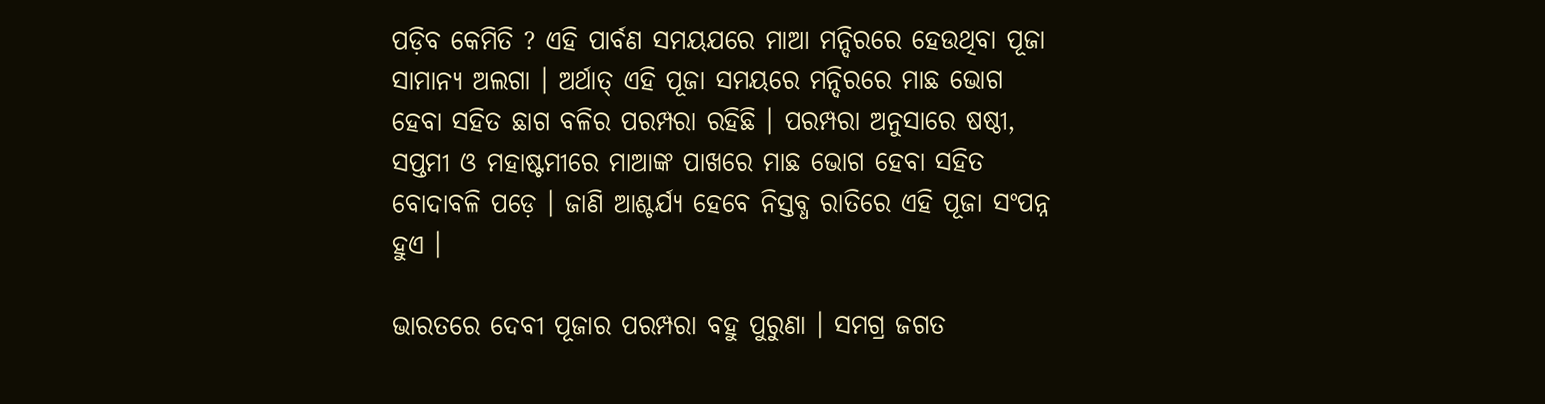ପଡ଼ିବ କେମିତି ? ଏହି ପାର୍ବଣ ସମୟଯରେ ମାଆ ମନ୍ଦିରରେ ହେଉଥିବା ପୂଜା ସାମାନ୍ୟ ଅଲଗା । ଅର୍ଥାତ୍‌ ଏହି ପୂଜା ସମୟରେ ମନ୍ଦିରରେ ମାଛ ଭୋଗ ହେବା ସହିତ ଛାଗ ବଳିର ପରମ୍ପରା ରହିଛି । ପରମ୍ପରା ଅନୁସାରେ ଷଷ୍ଠୀ, ସପ୍ତମୀ ଓ ମହାଷ୍ଟମୀରେ ମାଆଙ୍କ ପାଖରେ ମାଛ ଭୋଗ ହେବା ସହିତ ବୋଦାବଳି ପଡ଼େ । ଜାଣି ଆଶ୍ଚର୍ଯ୍ୟ ହେବେ ନିସ୍ତବ୍ଧ ରାତିରେ ଏହି ପୂଜା ସଂପନ୍ନ ହୁଏ ।

ଭାରତରେ ଦେବୀ ପୂଜାର ପରମ୍ପରା ବହୁ ପୁରୁଣା । ସମଗ୍ର ଜଗତ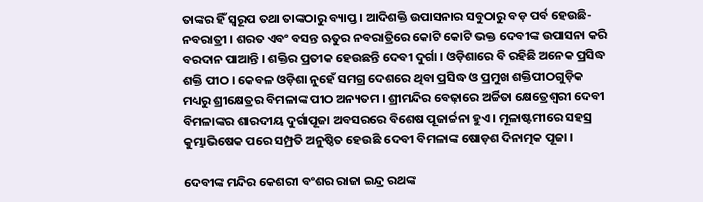ତାଙ୍କର ହିଁ ସ୍ୱରୂପ ତଥା ତାଙ୍କଠାରୁ ବ୍ୟାପ୍ତ । ଆଦିଶକ୍ତି ଉପାସନାର ସବୁଠାରୁ ବଡ଼ ପର୍ବ ହେଉଛି- ନବରାତ୍ରୀ । ଶରତ ଏବଂ ବସନ୍ତ ଋତୁର ନବରାତ୍ରିରେ କୋଟି କୋଟି ଭକ୍ତ ଦେବୀଙ୍କ ଉପାସନା କରି ବରଦାନ ପାଆନ୍ତି । ଶକ୍ତିର ପ୍ରତୀକ ହେଉଛନ୍ତି ଦେବୀ ଦୁର୍ଗା । ଓଡ଼ିଶାରେ ବି ରହିଛି ଅନେକ ପ୍ରସିଦ୍ଧ ଶକ୍ତି ପୀଠ । କେବଳ ଓଡ଼ିଶା ନୁହେଁ ସମଗ୍ର ଦେଶରେ ଥିବା ପ୍ରସିଦ୍ଧ ଓ ପ୍ରମୁଖ ଶକ୍ତିପୀଠଗୁଡ଼ିକ ମଧ୍ୟରୁ ଶ୍ରୀକ୍ଷେତ୍ରର ବିମଳାଙ୍କ ପୀଠ ଅନ୍ୟତମ । ଶ୍ରୀମନ୍ଦିର ବେଢ଼ାରେ ଅର୍ଚ୍ଚିତା କ୍ଷେତ୍ରେଶ୍ୱରୀ ଦେବୀ ବିମଳାଙ୍କର ଶାରଦୀୟ ଦୁର୍ଗାପୂଜା ଅବସରରେ ବିଶେଷ ପୂଜାର୍ଚ୍ଚନା ହୁଏ । ମୂଳାଷ୍ଟମୀରେ ସହସ୍ର କୁମ୍ଭାଭିଷେକ ପରେ ସମ୍ପ୍ରତି ଅନୁଷ୍ଠିତ ହେଉଛି ଦେବୀ ବିମଳାଙ୍କ ଷୋଡ଼ଶ ଦିନାତ୍ମକ ପୂଜା ।

ଦେବୀଙ୍କ ମନ୍ଦିର କେଶରୀ ବଂଶର ରାଜା ଇନ୍ଦ୍ର ରଥଙ୍କ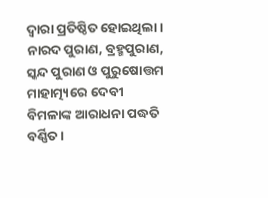ଦ୍ୱାରା ପ୍ରତିଷ୍ଠିତ ହୋଇଥିଲା । ନାରଦ ପୁରାଣ, ବ୍ରହ୍ମପୁରାଣ, ସ୍କନ୍ଦ ପୁରାଣ ଓ ପୁରୁଷୋତ୍ତମ ମାହାତ୍ମ୍ୟରେ ଦେବୀ ବିମଳାଙ୍କ ଆରାଧନା ପଦ୍ଧତି ବର୍ଣ୍ଣିତ ।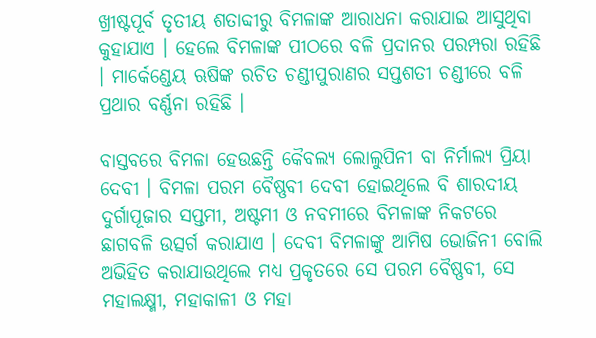ଖ୍ରୀଷ୍ଟପୂର୍ବ ତୃତୀୟ ଶତାବ୍ଦୀରୁ ବିମଳାଙ୍କ ଆରାଧନା କରାଯାଇ ଆସୁଥିବା କୁହାଯାଏ । ହେଲେ ବିମଳାଙ୍କ ପୀଠରେ ବଳି ପ୍ରଦାନର ପରମ୍ପରା ରହିଛି । ମାର୍କେଣ୍ଡେୟ ଋଷିଙ୍କ ରଚିତ ଚଣ୍ଡୀପୁରାଣର ସପ୍ତଶତୀ ଚଣ୍ଡୀରେ ବଳି ପ୍ରଥାର ବର୍ଣ୍ଣନା ରହିଛି ।

ବାସ୍ତବରେ ବିମଳା ହେଉଛନ୍ତି କୈବଲ୍ୟ ଲୋଲୁପିନୀ ବା ନିର୍ମାଲ୍ୟ ପ୍ରିୟା ଦେବୀ । ବିମଳା ପରମ ବୈଷ୍ଣବୀ ଦେବୀ ହୋଇଥିଲେ ବି ଶାରଦୀୟ ଦୁର୍ଗାପୂଜାର ସପ୍ତମୀ, ଅଷ୍ଟମୀ ଓ ନବମୀରେ ବିମଳାଙ୍କ ନିକଟରେ ଛାଗବଳି ଉତ୍ସର୍ଗ କରାଯାଏ । ଦେବୀ ବିମଳାଙ୍କୁ ଆମିଷ ଭୋଜିନୀ ବୋଲି ଅଭିହିତ କରାଯାଉଥିଲେ ମଧ୍ୟ ପ୍ରକୃତରେ ସେ ପରମ ବୈଷ୍ଣବୀ, ସେ ମହାଲକ୍ଷ୍ମୀ, ମହାକାଳୀ ଓ ମହା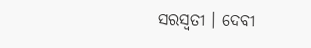ସରସ୍ୱତୀ । ଦେବୀ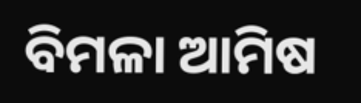ବିମଳା ଆମିଷ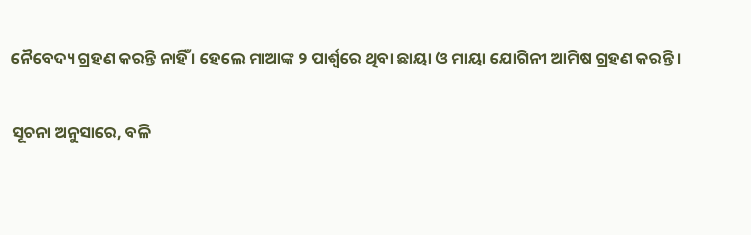ନୈବେଦ୍ୟ ଗ୍ରହଣ କରନ୍ତି ନାହିଁ । ହେଲେ ମାଆଙ୍କ ୨ ପାର୍ଶ୍ଵରେ ଥିବା ଛାୟା ଓ ମାୟା ଯୋଗିନୀ ଆମିଷ ଗ୍ରହଣ କରନ୍ତି ।

ସୂଚନା ଅନୁସାରେ, ବଳି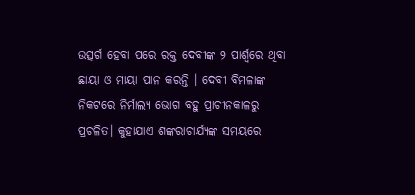ଉତ୍ସର୍ଗ ହେବା ପରେ ରକ୍ତ ଦେବୀଙ୍କ ୨ ପାର୍ଶ୍ୱରେ ଥିବା ଛାୟା ଓ ମାୟା ପାନ କରନ୍ତି । ଦେବୀ ବିମଳାଙ୍କ ନିକଟରେ ନିର୍ମାଲ୍ୟ ଭୋଗ ବହୁ ପ୍ରାଚୀନକାଳରୁ ପ୍ରଚଳିତ। କୁହାଯାଏ ଶଙ୍କରାଚାର୍ଯ୍ୟଙ୍କ ସମୟରେ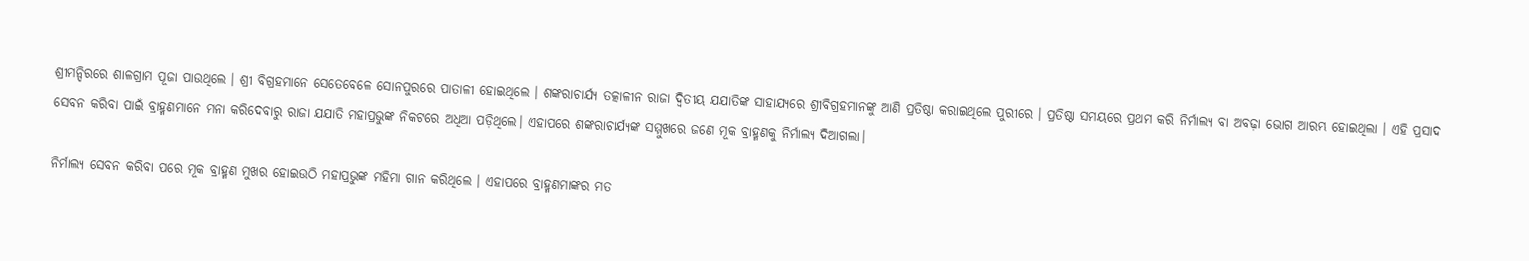ଶ୍ରୀମନ୍ଦିରରେ ଶାଳଗ୍ରାମ ପୂଜା ପାଉଥିଲେ । ଶ୍ରୀ ବିଗ୍ରହମାନେ ସେତେବେଳେ ସୋନପୁରରେ ପାତାଳୀ ହୋଇଥିଲେ । ଶଙ୍କରାଚାର୍ଯ୍ୟ ତତ୍କାଳୀନ ରାଜା ଦ୍ୱିତୀୟ ଯଯାତିଙ୍କ ସାହାଯ୍ୟରେ ଶ୍ରୀବିଗ୍ରହମାନଙ୍କୁ ଆଣି ପ୍ରତିଷ୍ଠା କରାଇଥିଲେ ପୁରୀରେ । ପ୍ରତିଷ୍ଠା ସମୟରେ ପ୍ରଥମ କରି ନିର୍ମାଲ୍ୟ ବା ଅବଢ଼ା ଭୋଗ ଆରମ୍ଭ ହୋଇଥିଲା । ଏହି ପ୍ରସାଦ ସେବନ କରିବା ପାଇଁ ବ୍ରାହ୍ମଣମାନେ ମନା କରିଦେବାରୁ ରାଜା ଯଯାତି ମହାପ୍ରଭୁଙ୍କ ନିକଟରେ ଅଧିଆ ପଡ଼ିଥିଲେ। ଏହାପରେ ଶଙ୍କରାଚାର୍ଯ୍ୟଙ୍କ ସମ୍ମୁଖରେ ଜଣେ ମୂକ ବ୍ରାହ୍ମଣକୁ ନିର୍ମାଲ୍ୟ ଦିଆଗଲା।

ନିର୍ମାଲ୍ୟ ସେବନ କରିବା ପରେ ମୂକ ବ୍ରାହ୍ମଣ ମୁଖର ହୋଇଉଠି ମହାପ୍ରଭୁଙ୍କ ମହିମା ଗାନ କରିଥିଲେ । ଏହାପରେ ବ୍ରାହ୍ମଣମାଙ୍କର ମତ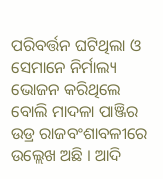ପରିବର୍ତ୍ତନ ଘଟିଥିଲା ଓ ସେମାନେ ନିର୍ମାଲ୍ୟ ଭୋଜନ କରିଥିଲେ ବୋଲି ମାଦଳା ପାଞ୍ଜିର ଉଡ୍ର ରାଜବଂଶାବଳୀରେ ଉଲ୍ଲେଖ ଅଛି । ଆଦି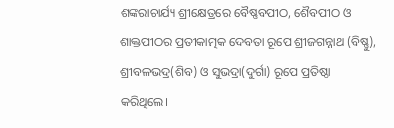ଶଙ୍କରାଚାର୍ଯ୍ୟ ଶ୍ରୀକ୍ଷେତ୍ରରେ ବୈଷ୍ଣବପୀଠ, ଶୈବପୀଠ ଓ ଶାକ୍ତପୀଠର ପ୍ରତୀକାତ୍ମକ ଦେବତା ରୂପେ ଶ୍ରୀଜଗନ୍ନାଥ (ବିଷ୍ଣୁ), ଶ୍ରୀବଳଭଦ୍ର(ଶିବ) ଓ ସୁଭଦ୍ରା(ଦୁର୍ଗା) ରୂପେ ପ୍ରତିଷ୍ଠା କରିଥିଲେ।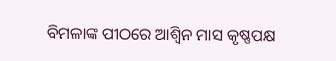ବିମଳାଙ୍କ ପୀଠରେ ଆଶ୍ୱିନ ମାସ କୃଷ୍ଣପକ୍ଷ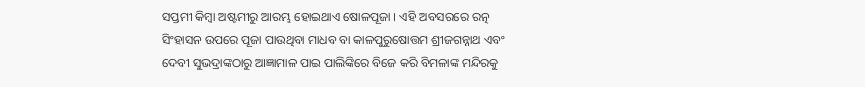ସପ୍ତମୀ କିମ୍ବା ଅଷ୍ଟମୀରୁ ଆରମ୍ଭ ହୋଇଥାଏ ଷୋଳପୂଜା । ଏହି ଅବସରରେ ରତ୍ନ ସିଂହାସନ ଉପରେ ପୂଜା ପାଉଥିବା ମାଧବ ବା କାଳପୁରୁଷୋତ୍ତମ ଶ୍ରୀଜଗନ୍ନାଥ ଏବଂ ଦେବୀ ସୁଭଦ୍ରାଙ୍କଠାରୁ ଆଜ୍ଞାମାଳ ପାଇ ପାଲିଙ୍କିରେ ବିଜେ କରି ବିମଳାଙ୍କ ମନ୍ଦିରକୁ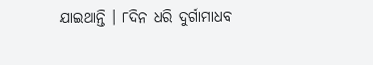ଯାଇଥାନ୍ତି । ୮ଦିନ ଧରି ଦୁର୍ଗାମାଧବ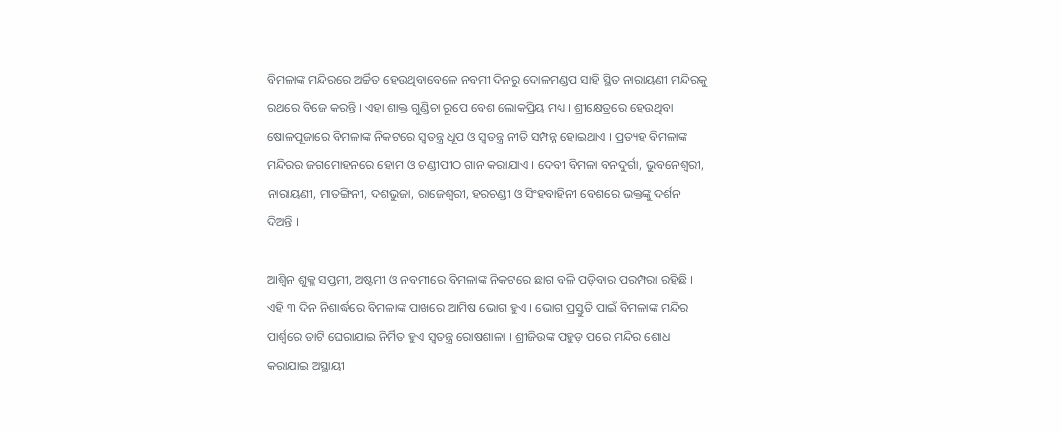ବିମଳାଙ୍କ ମନ୍ଦିରରେ ଅର୍ଚ୍ଚିତ ହେଉଥିବାବେଳେ ନବମୀ ଦିନରୁ ଦୋଳମଣ୍ଡପ ସାହି ସ୍ଥିତ ନାରାୟଣୀ ମନ୍ଦିରକୁ ରଥରେ ବିଜେ କରନ୍ତି । ଏହା ଶାକ୍ତ ଗୁଣ୍ଡିଚା ରୂପେ ବେଶ ଲୋକପ୍ରିୟ ମଧ୍ୟ । ଶ୍ରୀକ୍ଷେତ୍ରରେ ହେଉଥିବା ଷୋଳପୂଜାରେ ବିମଳାଙ୍କ ନିକଟରେ ସ୍ୱତନ୍ତ୍ର ଧୂପ ଓ ସ୍ୱତନ୍ତ୍ର ନୀତି ସମ୍ପନ୍ନ ହୋଇଥାଏ । ପ୍ରତ୍ୟହ ବିମଳାଙ୍କ ମନ୍ଦିରର ଜଗମୋହନରେ ହୋମ ଓ ଚଣ୍ଡୀପୀଠ ଗାନ କରାଯାଏ । ଦେବୀ ବିମଳା ବନଦୁର୍ଗା, ଭୁବନେଶ୍ୱରୀ, ନାରାୟଣୀ, ମାତଙ୍ଗିନୀ, ଦଶଭୁଜା, ରାଜେଶ୍ୱରୀ, ହରଚଣ୍ଡୀ ଓ ସିଂହବାହିନୀ ବେଶରେ ଭକ୍ତଙ୍କୁ ଦର୍ଶନ ଦିଅନ୍ତି ।

ଆଶ୍ୱିନ ଶୁକ୍ଳ ସପ୍ତମୀ, ଅଷ୍ଟମୀ ଓ ନବମୀରେ ବିମଳାଙ୍କ ନିକଟରେ ଛାଗ ବଳି ପଡ଼ିବାର ପରମ୍ପରା ରହିଛି । ଏହି ୩ ଦିନ ନିଶାର୍ଦ୍ଧରେ ବିମଳାଙ୍କ ପାଖରେ ଆମିଷ ଭୋଗ ହୁଏ । ଭୋଗ ପ୍ରସ୍ତୁତି ପାଇଁ ବିମଳାଙ୍କ ମନ୍ଦିର ପାର୍ଶ୍ୱରେ ତାଟି ଘେରାଯାଇ ନିର୍ମିତ ହୁଏ ସ୍ୱତନ୍ତ୍ର ରୋଷଶାଳା । ଶ୍ରୀଜିଉଙ୍କ ପହୁଡ଼ ପରେ ମନ୍ଦିର ଶୋଧ କରାଯାଇ ଅସ୍ଥାୟୀ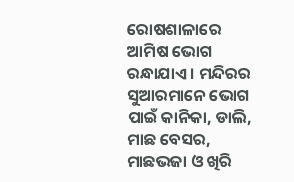ରୋଷଶାଳାରେ ଆମିଷ ଭୋଗ ରନ୍ଧାଯାଏ । ମନ୍ଦିରର ସୁଆରମାନେ ଭୋଗ ପାଇଁ କାନିକା, ଡାଲି, ମାଛ ବେସର, ମାଛଭଜା ଓ ଖିରି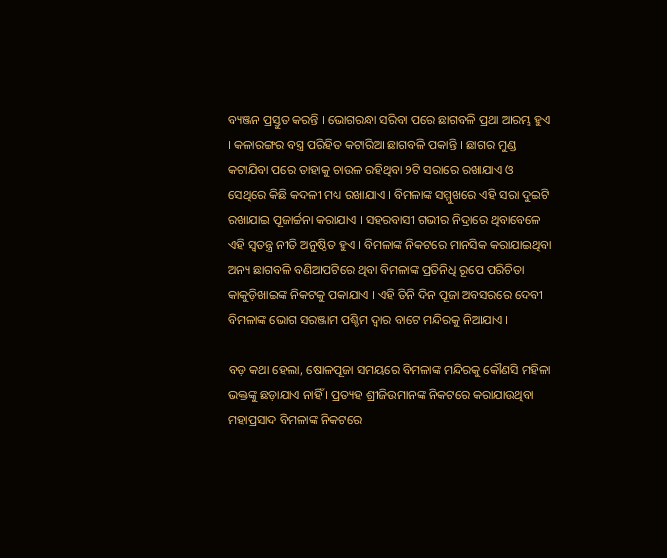ବ୍ୟଞ୍ଜନ ପ୍ରସ୍ତୁତ କରନ୍ତି । ଭୋଗରନ୍ଧା ସରିବା ପରେ ଛାଗବଳି ପ୍ରଥା ଆରମ୍ଭ ହୁଏ । କଳାରଙ୍ଗର ବସ୍ତ୍ର ପରିହିତ କଟାରିଆ ଛାଗବଳି ପକାନ୍ତି । ଛାଗର ମୁଣ୍ଡ କଟାଯିବା ପରେ ତାହାକୁ ଚାଉଳ ରହିଥିବା ୨ଟି ସରାରେ ରଖାଯାଏ ଓ ସେଥିରେ କିଛି କଦଳୀ ମଧ୍ୟ ରଖାଯାଏ । ବିମଳାଙ୍କ ସମ୍ମୁଖରେ ଏହି ସରା ଦୁଇଟି ରଖାଯାଇ ପୂଜାର୍ଚ୍ଚନା କରାଯାଏ । ସହରବାସୀ ଗଭୀର ନିଦ୍ରାରେ ଥିବାବେଳେ ଏହି ସ୍ୱତନ୍ତ୍ର ନୀତି ଅନୁଷ୍ଠିତ ହୁଏ । ବିମଳାଙ୍କ ନିକଟରେ ମାନସିକ କରାଯାଇଥିବା ଅନ୍ୟ ଛାଗବଳି ବଣିଆପଟିରେ ଥିବା ବିମଳାଙ୍କ ପ୍ରତିନିଧି ରୂପେ ପରିଚିତା କାକୁଡ଼ିଖାଇଙ୍କ ନିକଟକୁ ପକାଯାଏ । ଏହି ତିନି ଦିନ ପୂଜା ଅବସରରେ ଦେବୀ ବିମଳାଙ୍କ ଭୋଗ ସରଞ୍ଜାମ ପଶ୍ଚିମ ଦ୍ୱାର ବାଟେ ମନ୍ଦିରକୁ ନିଆଯାଏ ।

ବଡ଼ କଥା ହେଲା, ଷୋଳପୂଜା ସମୟରେ ବିମଳାଙ୍କ ମନ୍ଦିରକୁ କୌଣସି ମହିଳା ଭକ୍ତଙ୍କୁ ଛଡ଼ାଯାଏ ନାହିଁ । ପ୍ରତ୍ୟହ ଶ୍ରୀଜିଉମାନଙ୍କ ନିକଟରେ କରାଯାଉଥିବା ମହାପ୍ରସାଦ ବିମଳାଙ୍କ ନିକଟରେ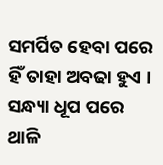ସମର୍ପିତ ହେବା ପରେ ହିଁ ତାହା ଅବଢା ହୁଏ । ସନ୍ଧ୍ୟା ଧୂପ ପରେ ଥାଳି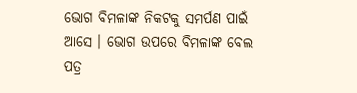ଭୋଗ ବିମଳାଙ୍କ ନିକଟକୁ ସମର୍ପଣ ପାଇଁ ଆସେ । ଭୋଗ ଉପରେ ବିମଳାଙ୍କ ବେଲ ପତ୍ର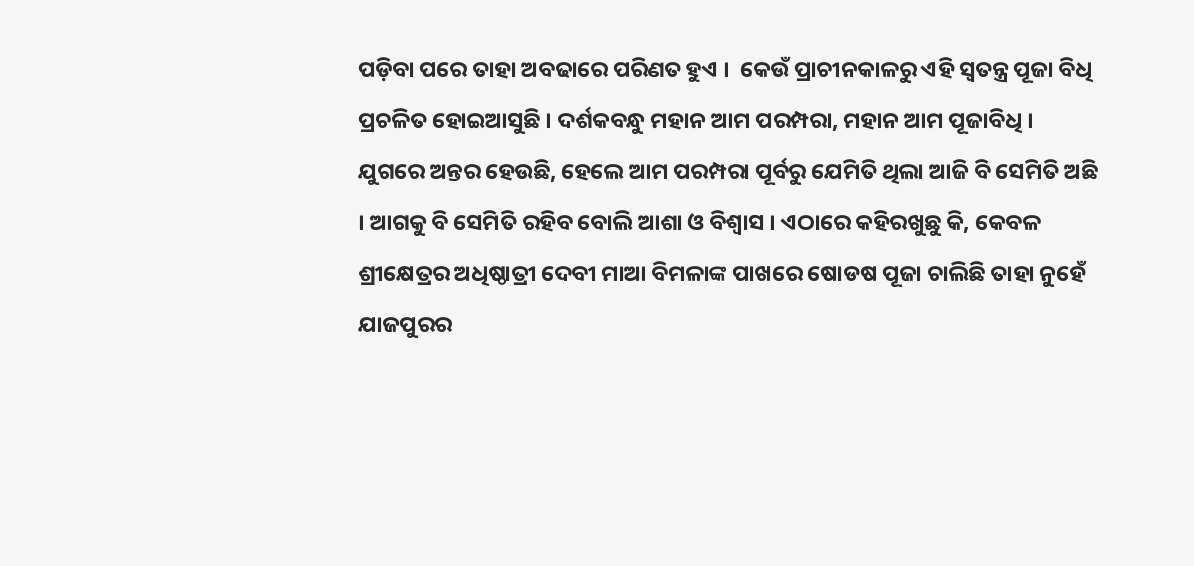ପଡ଼ିବା ପରେ ତାହା ଅବଢାରେ ପରିଣତ ହୁଏ ।  କେଉଁ ପ୍ରାଚୀନକାଳରୁ ଏହି ସ୍ୱତନ୍ତ୍ର ପୂଜା ବିଧି ପ୍ରଚଳିତ ହୋଇଆସୁଛି । ଦର୍ଶକବନ୍ଧୁ ମହାନ ଆମ ପରମ୍ପରା, ମହାନ ଆମ ପୂଜାବିଧି । ଯୁଗରେ ଅନ୍ତର ହେଉଛି, ହେଲେ ଆମ ପରମ୍ପରା ପୂର୍ବରୁ ଯେମିତି ଥିଲା ଆଜି ବି ସେମିତି ଅଛି । ଆଗକୁ ବି ସେମିତି ରହିବ ବୋଲି ଆଶା ଓ ବିଶ୍ଵାସ । ଏଠାରେ କହିରଖୁଛୁ କି, କେବଳ ଶ୍ରୀକ୍ଷେତ୍ରର ଅଧିଷ୍ଠାତ୍ରୀ ଦେବୀ ମାଆ ବିମଳାଙ୍କ ପାଖରେ ଷୋଡଷ ପୂଜା ଚାଲିଛି ତାହା ନୁହେଁ ଯାଜପୁରର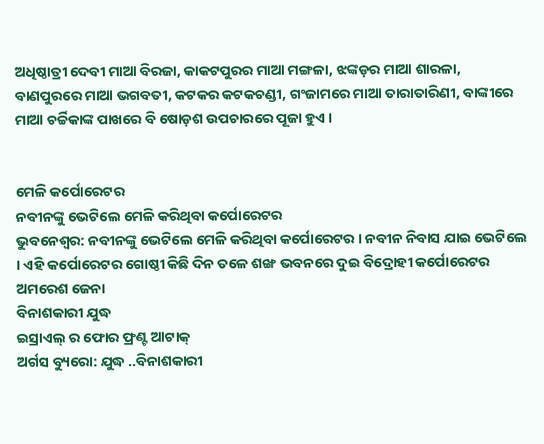ଅଧିଷ୍ଠାତ୍ରୀ ଦେବୀ ମାଆ ବିରଜା, କାକଟପୁରର ମାଆ ମଙ୍ଗଳା, ଝଙ୍କଡ଼ର ମାଆ ଶାରଳା, ବାଣପୁରରେ ମାଆ ଭଗବତୀ, କଟକର କଟକଚଣ୍ଡୀ, ଗଂଜାମରେ ମାଆ ତାରାତାରିଣୀ, ବାଙ୍କୀରେ ମାଆ ଚର୍ଚ୍ଚିକାଙ୍କ ପାଖରେ ବି ଷୋଡ଼ଶ ଉପଚାରରେ ପୂଜା ହୁଏ ।


ମେଳି କର୍ପୋରେଟର
ନବୀନଙ୍କୁ ଭେଟିଲେ ମେଳି କରିଥିବା କର୍ପୋରେଟର
ଭୁବନେଶ୍ୱର: ନବୀନଙ୍କୁ ଭେଟିଲେ ମେଳି କରିଥିବା କର୍ପୋରେଟର । ନବୀନ ନିବାସ ଯାଇ ଭେଟିଲେ । ଏହି କର୍ପୋରେଟର ଗୋଷ୍ଠୀ କିଛି ଦିନ ତଳେ ଶଙ୍ଖ ଭବନରେ ଦୁଇ ବିଦ୍ରୋହୀ କର୍ପୋରେଟର ଅମରେଶ ଜେନା
ବିନାଶକାରୀ ଯୁଦ୍ଧ
ଇସ୍ରାଏଲ୍ ର ଫୋର ଫ୍ରଣ୍ଟ ଆଟାକ୍
ଅର୍ଗସ ବ୍ୟୁରୋ: ଯୁଦ୍ଧ ..ବିନାଶକାରୀ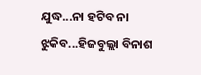ଯୁଦ୍ଧ...ନା ହଟିବ ନା ଝୁକିବ...ହିଜବୁଲ୍ଲା ବିନାଶ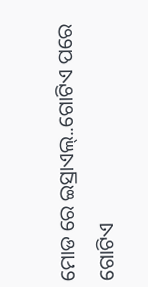ମୋଡ ରେ ଇସ୍ରାଏଲ୍..ଗୋଟିଏ ପରେ ଗୋଟିଏ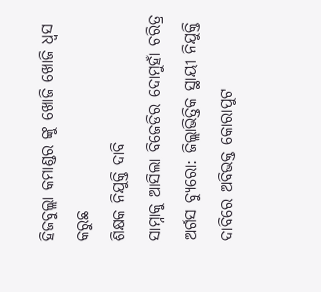ହିଜବୁଲ୍ଲା କମାଣ୍ଡର ଙ୍କୁ ଖୋଜି ଖୋଜି ଧ୍ବସ କରୁଛ
ଶିକ୍ଷକ ନିଯୁକ୍ତି ଦାବି
ସାମ୍ନାକୁ ଆସିଲା ବିଜେଡିର ଦୋମୁହାଁ ଚରିତ୍ର
ଅର୍ଗସ ବ୍ୟୁରୋ: ଜିଲ୍ଲାଭିତ୍ତିକ ସ୍ଥାୟୀ ନିଯୁକ୍ତି ଦାବିରେ ଅବିଭକ୍ତ କୋରାପୁଟ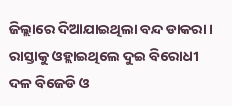ଜିଲ୍ଲାରେ ଦିଆଯାଇଥିଲା ବନ୍ଦ ଡାକରା । ରାସ୍ତାକୁ ଓହ୍ଲାଇଥିଲେ ଦୁଇ ବିରୋଧୀ ଦଳ ବିଜେଡି ଓ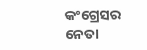କଂଗ୍ରେସର ନେତା